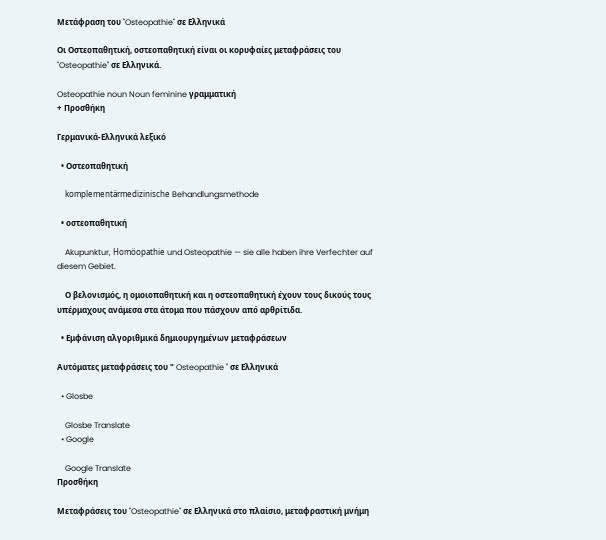Μετάφραση του "Osteopathie" σε Ελληνικά

Οι Οστεοπαθητική, οστεοπαθητική είναι οι κορυφαίες μεταφράσεις του "Osteopathie" σε Ελληνικά.

Osteopathie noun Noun feminine γραμματική
+ Προσθήκη

Γερμανικά-Ελληνικά λεξικό

  • Οστεοπαθητική

    komplementärmedizinische Behandlungsmethode

  • οστεοπαθητική

    Akupunktur, Homöopathie und Osteopathie — sie alle haben ihre Verfechter auf diesem Gebiet.

    Ο βελονισμός, η ομοιοπαθητική και η οστεοπαθητική έχουν τους δικούς τους υπέρμαχους ανάμεσα στα άτομα που πάσχουν από αρθρίτιδα.

  • Εμφάνιση αλγοριθμικά δημιουργημένων μεταφράσεων

Αυτόματες μεταφράσεις του " Osteopathie " σε Ελληνικά

  • Glosbe

    Glosbe Translate
  • Google

    Google Translate
Προσθήκη

Μεταφράσεις του "Osteopathie" σε Ελληνικά στο πλαίσιο, μεταφραστική μνήμη